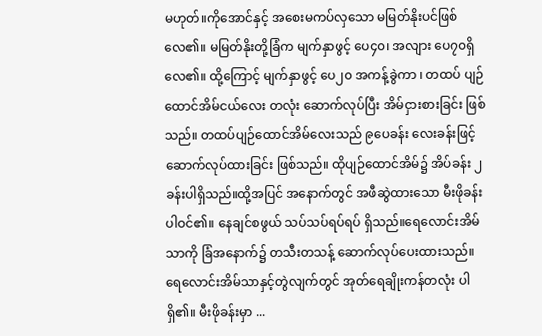မဟုတ်။ကိုအောင်နှင့် အစေးမကပ်လှသော မမြတ်နိုးပင်ဖြစ်လေ၏။ မမြတ်နိုးတို့ခြံက မျက်နှာဖွင့် ပေ၄၀၊ အလျား ပေ၇၀ရှိလေ၏။ ထို့ကြောင့် မျက်နှာဖွင့် ပေ၂၀ အကန့်ခွဲကာ ၊ တထပ် ပျဉ်ထောင်အိမ်ငယ်လေး တလုံး ဆောက်လုပ်ပြီး အိမ်ငှားစားခြင်း ဖြစ်သည်။ တထပ်ပျဉ်ထောင်အိမ်လေးသည် ၉ပေခန်း လေးခန်းဖြင့် ဆောက်လုပ်ထားခြင်း ဖြစ်သည်။ ထိုပျဉ်ထောင်အိမ်၌ အိပ်ခန်း ၂ခန်းပါရှိသည်။ထို့အပြင် အနောက်တွင် အဖီဆွဲထားသော မီးဖိုခန်းပါဝင်၏။ နေချင်စဖွယ် သပ်သပ်ရပ်ရပ် ရှိသည်။ရေလောင်းအိမ်သာကို ခြံအနောက်၌ တသီးတသန့် ဆောက်လုပ်ပေးထားသည်။ ရေလောင်းအိမ်သာနှင့်တွဲလျက်တွင် အုတ်ရေချိုးကန်တလုံး ပါရှိ၏။ မီးဖိုခန်းမှာ ...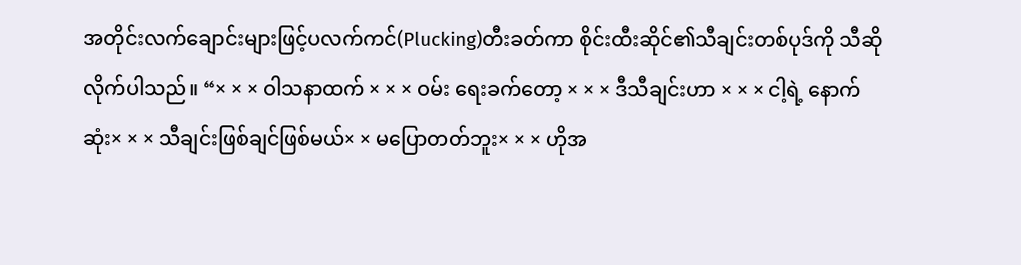အတိုင်းလက်ချောင်းများဖြင့်ပလက်ကင်(Plucking)တီးခတ်ကာ စိုင်းထီးဆိုင်၏သီချင်းတစ်ပုဒ်ကို သီဆိုလိုက်ပါသည်။ “× × × ဝါသနာထက် × × × ဝမ်း ရေးခက်တော့ × × × ဒီသီချင်းဟာ × × × ငါ့ရဲ့ နောက်ဆုံး× × × သီချင်းဖြစ်ချင်ဖြစ်မယ်× × မပြောတတ်ဘူး× × × ဟိုအ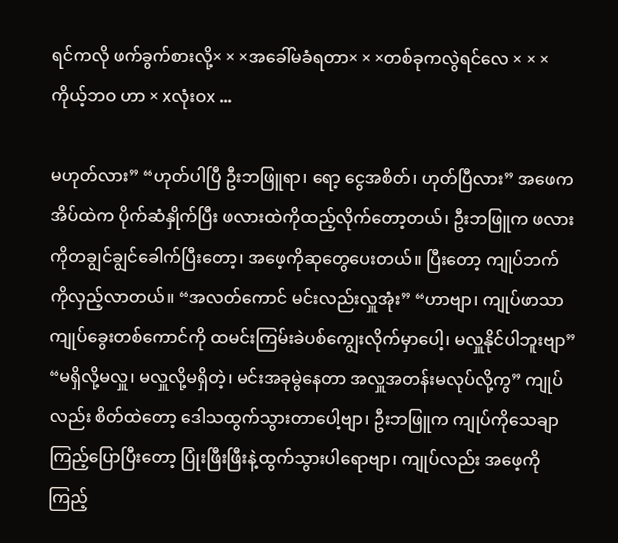ရင်ကလို ဖက်ခွက်စားလို့× × ×အခေါ်မခံရတာ× × ×တစ်ခုကလွဲရင်လေ × × ×ကိုယ့်ဘဝ ဟာ × xလုံးဝx ...

မဟုတ်လား” “ဟုတ်ပါပြီ ဦးဘဖြူရာ၊ ရော့ ငွေအစိတ်၊ ဟုတ်ပြီလား” အဖေက အိပ်ထဲက ပိုက်ဆံနှိုက်ပြီး ဖလားထဲကိုထည့်လိုက်တော့တယ်၊ ဦးဘဖြူက ဖလားကိုတချွင်ချွင်ခေါက်ပြီးတော့၊ အဖေ့ကိုဆုတွေပေးတယ်။ ပြီးတော့ ကျုပ်ဘက်ကိုလှည့်လာတယ်။ “အလတ်ကောင် မင်းလည်းလှူအုံး” “ဟာဗျာ၊ ကျုပ်ဖာသာကျုပ်ခွေးတစ်ကောင်ကို ထမင်းကြမ်းခဲပစ်ကျွေးလိုက်မှာပေါ့၊ မလှူနိုင်ပါဘူးဗျာ” “မရှိလို့မလှူ၊ မလှူလို့မရှိတဲ့၊ မင်းအခုမွဲနေတာ အလှူအတန်းမလုပ်လို့ကွ” ကျုပ်လည်း စိတ်ထဲတော့ ဒေါသထွက်သွားတာပေါ့ဗျာ၊ ဦးဘဖြူက ကျုပ်ကိုသေချာကြည့်ပြောပြီးတော့ ပြုံးဖြီးဖြီးနဲ့ထွက်သွားပါရောဗျာ၊ ကျုပ်လည်း အဖေ့ကိုကြည့်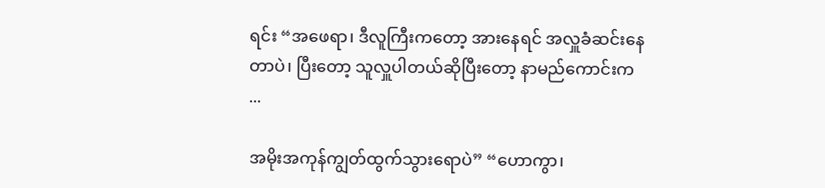ရင်း “အဖေရာ၊ ဒီလူကြီးကတော့ အားနေရင် အလှူခံဆင်းနေတာပဲ၊ ပြီးတော့ သူလှူပါတယ်ဆိုပြီးတော့ နာမည်ကောင်းက ...

အမိုးအကုန်ကျွတ်ထွက်သွားရောပဲ” “ဟောကွာ၊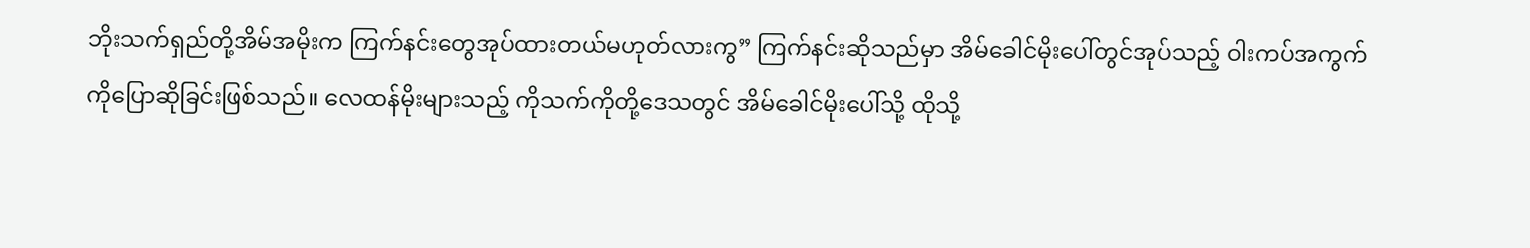ဘိုးသက်ရှည်တို့အိမ်အမိုးက ကြက်နင်းတွေအုပ်ထားတယ်မဟုတ်လားကွ” ကြက်နင်းဆိုသည်မှာ အိမ်ခေါင်မိုးပေါ်တွင်အုပ်သည့် ဝါးကပ်အကွက်ကိုပြောဆိုခြင်းဖြစ်သည်။ လေထန်မိုးများသည့် ကိုသက်ကိုတို့ဒေသတွင် အိမ်ခေါင်မိုးပေါ်သို့ ထိုသို့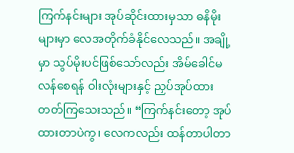ကြက်နင်းများ အုပ်ဆိုင်းထားမှသာ ဓနိမိုးများမှာ လေအတိုက်ခံနိုင်လေသည်။ အချို့မှာ သွပ်မိုးပင်ဖြစ်သော်လည်း အိမ်ခေါင်မလန်စေရန် ဝါးလုံးများနှင့် ညှပ်အုပ်ထားတတ်ကြသေးသည်။ “ကြက်နင်းတော့ အုပ်ထားတာပဲကွ၊ လေကလည်း ထန်တာပါတာ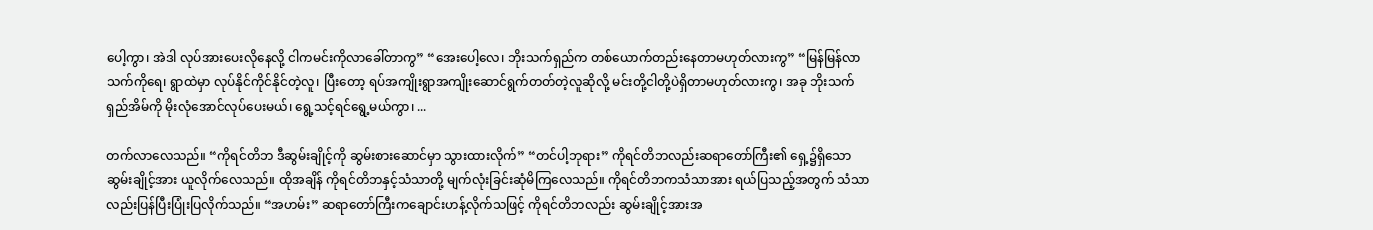ပေါ့ကွာ၊ အဲဒါ လုပ်အားပေးလိုနေလို့ ငါကမင်းကိုလာခေါ်တာကွ” “အေးပေါ့လေ၊ ဘိုးသက်ရှည်က တစ်ယောက်တည်းနေတာမဟုတ်လားကွ” “မြန်မြန်လာ သက်ကိုရေ၊ ရွာထဲမှာ လုပ်နိုင်ကိုင်နိုင်တဲ့လူ၊ ပြီးတော့ ရပ်အကျိုးရွာအကျိုးဆောင်ရွက်တတ်တဲ့လူဆိုလို့ မင်းတို့ငါတို့ပဲရှိတာမဟုတ်လားကွ၊ အခု ဘိုးသက်ရှည်အိမ်ကို မိုးလုံအောင်လုပ်ပေးမယ်၊ ရွေ့သင့်ရင်ရွေ့မယ်ကွာ၊ ...

တက်လာလေသည်။ “ကိုရင်တိဘ ဒီဆွမ်းချိုင့်ကို ဆွမ်းစားဆောင်မှာ သွားထားလိုက်” “တင်ပါ့ဘုရား” ကိုရင်တိဘလည်းဆရာတော်ကြီး၏ ရှေ့၌ရှိသောဆွမ်းချိုင့်အား ယူလိုက်လေသည်။ ထိုအချိန် ကိုရင်တိဘနှင့်သံသာတို့ မျက်လုံးခြင်းဆုံမိကြလေသည်။ ကိုရင်တိဘကသံသာအား ရယ်ပြသည့်အတွက် သံသာလည်းပြန်ပြီးပြုံးပြလိုက်သည်။ “အဟမ်း” ဆရာတော်ကြီးကချောင်းဟန့်လိုက်သဖြင့် ကိုရင်တိဘလည်း ဆွမ်းချိုင့်အားအ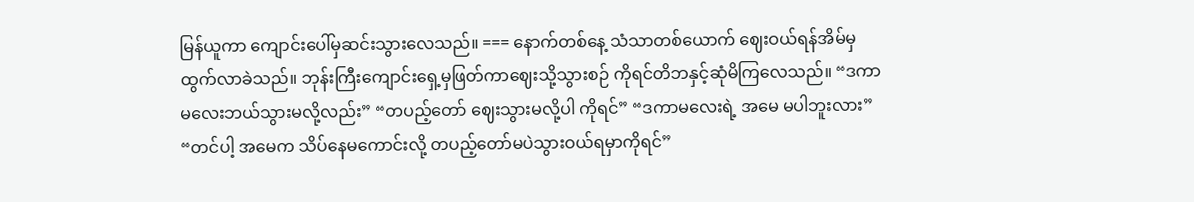မြန်ယူကာ ကျောင်းပေါ်မှဆင်းသွားလေသည်။ === နောက်တစ်နေ့ သံသာတစ်ယောက် ဈေးဝယ်ရန်အိမ်မှထွက်လာခဲသည်။ ဘုန်းကြီးကျောင်းရှေ့မှဖြတ်ကာဈေးသို့သွားစဉ် ကိုရင်တိဘနှင့်ဆုံမိကြလေသည်။ “ဒကာမလေးဘယ်သွားမလို့လည်း” “တပည့်တော် ဈေးသွားမလို့ပါ ကိုရင်” “ဒကာမလေးရဲ့ အမေ မပါဘူးလား” “တင်ပါ့ အမေက သိပ်နေမကောင်းလို့ တပည့်တော်မပဲသွားဝယ်ရမှာကိုရင်”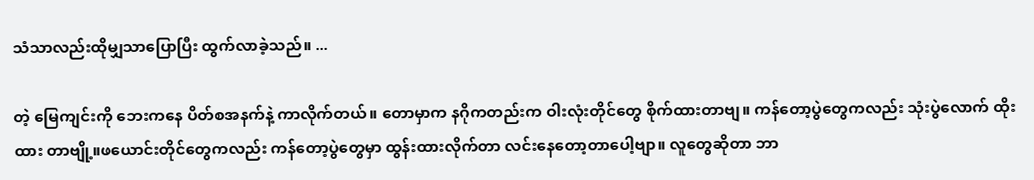သံသာလည်းထိုမျှသာပြောပြီး ထွက်လာခဲ့သည်။ ...

တဲ့ မြေကျင်းကို ဘေးကနေ ပိတ်စအနက်နဲ့ ကာလိုက်တယ်။ တောမှာက နဂိုကတည်းက ဝါးလုံးတိုင်တွေ စိုက်ထားတာဗျ။ ကန်တော့ပွဲတွေကလည်း သုံးပွဲလောက် ထိုးထား တာဗျို့။ဖယောင်းတိုင်တွေကလည်း ကန်တော့ပွဲတွေမှာ ထွန်းထားလိုက်တာ လင်းနေတော့တာပေါ့ဗျာ။ လူတွေဆိုတာ ဘာ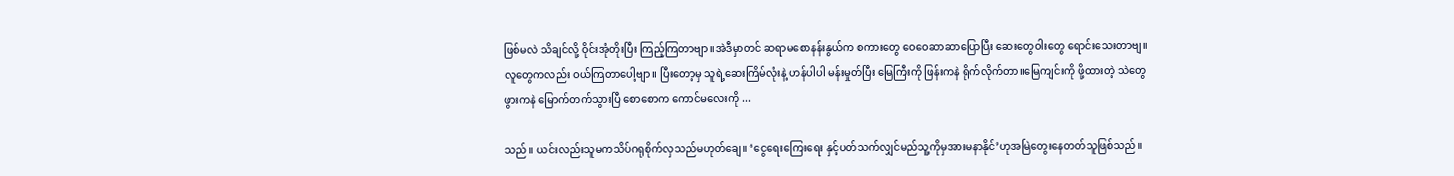ဖြစ်မလဲ သိချင်လို့ ဝိုင်းအုံတိုးပြီး ကြည့်ကြတာဗျာ။အဲဒီမှာတင် ဆရာမစောနန်းနွယ်က စကားတွေ ဝေဝေဆာဆာပြောပြီး ဆေးတွေဝါးတွေ ရောင်းသေးတာဗျ။လူတွေကလည်း ဝယ်ကြတာပေါ့ဗျာ။ ပြီးတော့မှ သူရဲ့ဆေးကြိမ်လုံးနဲ့ ဟန်ပါပါ မန်းမှုတ်ပြီး မြေကြီးကို ဖြန်းကနဲ ရိုက်လိုက်တာ။မြေကျင်းကို ဖို့ထားတဲ့ သဲတွေ ဖွားကနဲ မြောက်တက်သွားပြီ စောစောက ကောင်မလေးကို ...

သည်။ ယင်းလည်းသူမကသိပ်ဂရုစိုက်လှသည်မဟုတ်ချေ။ ‘ငွေရေးကြေးရေး နှင့်ပတ်သက်လျှင်မည်သူ့ကိုမှအားမနာနိုင်’ဟုအမြဲတွေးနေတတ်သူဖြစ်သည်။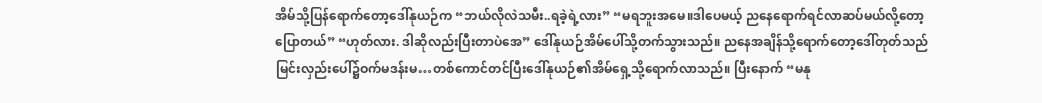အိမ်သို့ပြန်ရောက်တော့ဒေါ်နုယဉ်က “ဘယ်လိုလဲသမီး..ရခဲ့ရဲ့လား” “မရဘူးအမေ။ဒါပေမယ့် ညနေရောက်ရင်လာဆပ်မယ်လို့တော့ပြောတယ်” “ဟုတ်လား. ဒါဆိုလည်းပြီးတာပဲအေ” ဒေါ်နုယဉ်အိမ်ပေါ်သို့တက်သွားသည်။ ညနေအချိန်သို့ရောက်တော့ဒေါ်တုတ်သည်မြင်းလှည်းပေါ်၌ဝက်မဒန်းမ…တစ်ကောင်တင်ပြီးဒေါ်နုယဉ်၏အိမ်ရှေ့သို့ရောက်လာသည်။ ပြီးနောက် “မနု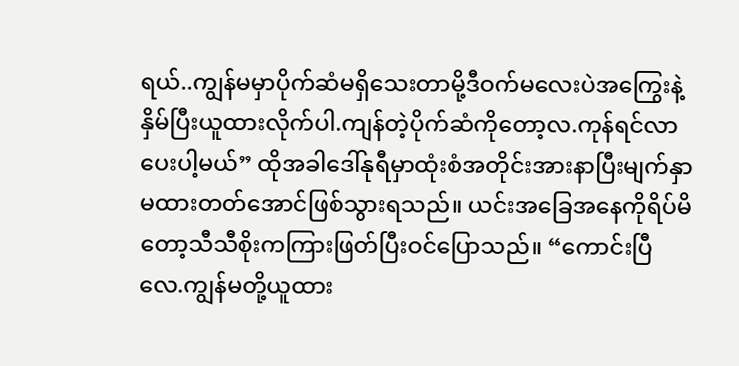ရယ်..ကျွန်မမှာပိုက်ဆံမရှိသေးတာမို့ဒီဝက်မလေးပဲအကြွေးနဲ့နှိမ်ပြီးယူထားလိုက်ပါ.ကျန်တဲ့ပိုက်ဆံကိုတော့လ.ကုန်ရင်လာပေးပါ့မယ်” ထိုအခါဒေါ်နုရီမှာထုံးစံအတိုင်းအားနာပြီးမျက်နှာမထားတတ်အောင်ဖြစ်သွားရသည်။ ယင်းအခြေအနေကိုရိပ်မိတော့သီသီစိုးကကြားဖြတ်ပြီးဝင်ပြောသည်။ “ကောင်းပြီလေ.ကျွန်မတို့ယူထား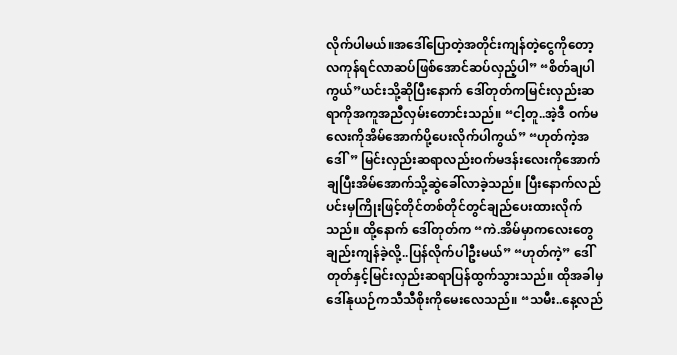လိုက်ပါမယ်။အဒေါ်ပြောတဲ့အတိုင်းကျန်တဲ့ငွေကိုတော့လကုန်ရင်လာဆပ်ဖြစ်အောင်ဆပ်လှည့်ပါ” “စိတ်ချပါ ကွယ်”ယင်းသို့ဆိုပြီးနောက် ဒေါ်တုတ်ကမြင်းလှည်းဆရာကိုအကူအညီလှမ်းတောင်းသည်။ “ငါ့တူ..အဲ့ဒီ ဝက်မလေးကိုအိမ်အောက်ပို့ပေးလိုက်ပါကွယ်” “ဟုတ်ကဲ့အဒေါ်” မြင်းလှည်းဆရာလည်းဝက်မဒန်းလေးကိုအောက်ချပြီးအိမ်အောက်သို့ဆွဲခေါ်လာခဲ့သည်။ ပြီးနောက်လည်ပင်းမှကြိုးဖြင့်တိုင်တစ်တိုင်တွင်ချည်ပေးထားလိုက်သည်။ ထို့နောက် ဒေါ်တုတ်က “ကဲ.အိမ်မှာကလေးတွေချည်းကျန်ခဲ့လို့..ပြန်လိုက်ပါဦးမယ်” “ဟုတ်ကဲ့” ဒေါ်တုတ်နှင့်မြင်းလှည်းဆရာပြန်ထွက်သွားသည်။ ထိုအခါမှဒေါ်နုယဉ်ကသီသီစိုးကိုမေးလေသည်။ “သမီး..နေ့လည်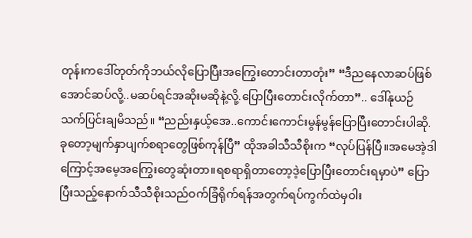တုန်းကဒေါ်တုတ်ကိုဘယ်လိုပြောပြီးအကြွေးတောင်းတာတုံး” “ဒီညနေလာဆပ်ဖြစ်အောင်ဆပ်လို့..မဆပ်ရင်အဆိုးမဆိုနဲ့လို့.ပြောပြီးတောင်းလိုက်တာ”.. ဒေါ်နုယဉ်သက်ပြင်းချမိသည်။ “ညည်းနှယ့်အေ..ကောင်းကောင်းမွန်မွန်ပြောပြီးတောင်းပါဆို.ခုတော့မျက်နှာပျက်စရာတွေဖြစ်ကုန်ပြီ” ထိုအခါသီသီစိုးက “လုပ်ပြန်ပြီ။အမေအဲ့ဒါကြောင့်အမေ့အကြွေးတွေဆုံးတာ။ရစရာရှိတာတော့ဒဲ့ပြောပြီးတောင်းရမှာပဲ” ပြောပြီးသည့်နောက်သီသီစိုးသည်ဝက်ခြံရိုက်ရန်အတွက်ရပ်ကွက်ထဲမှဝါး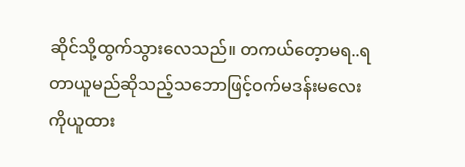ဆိုင်သို့ထွက်သွားလေသည်။ တကယ်တေ့ာမရ..ရတာယူမည်ဆိုသည့်သဘောဖြင့်ဝက်မဒန်းမလေးကိုယူထား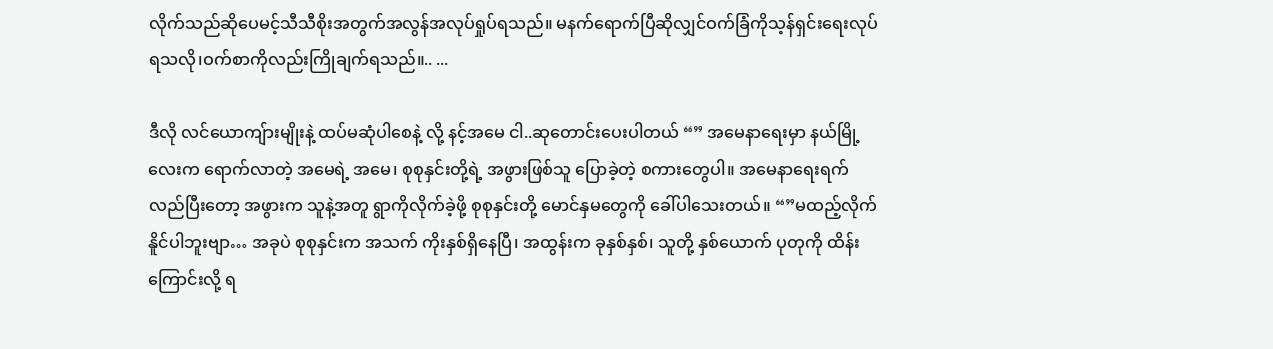လိုက်သည်ဆိုပေမင့်သီသီစိုးအတွက်အလွန်အလုပ်ရှုပ်ရသည်။ မနက်ရောက်ပြီဆိုလျှင်ဝက်ခြံကိုသ့န်ရှင်းရေးလုပ်ရသလို၊ဝက်စာကိုလည်းကြိုချက်ရသည်။.. ...

ဒီလို လင်ယောကျ်ားမျိုးနဲ့ ထပ်မဆုံပါစေနဲ့ လို့ နင့်အမေ ငါ..ဆုတောင်းပေးပါတယ် “” အမေနာရေးမှာ နယ်မြို့လေးက ရောက်လာတဲ့ အမေရဲ့ အမေ၊ စုစုနှင်းတို့ရဲ့ အဖွားဖြစ်သူ ပြောခဲ့တဲ့ စကားတွေပါ။ အမေနာရေးရက်လည်ပြီးတော့ အဖွားက သူနဲ့အတူ ရွာကိုလိုက်ခဲ့ဖို့ စုစုနှင်းတို့ မောင်နှမတွေကို ခေါ်ပါသေးတယ်။ “”မထည့်လိုက်နိူင်ပါဘူးဗျာ… အခုပဲ စုစုနှင်းက အသက် ကိုးနှစ်ရှိနေပြီ၊ အထွန်းက ခုနှစ်နှစ်၊ သူတို့ နှစ်ယောက် ပုတုကို ထိန်းကြောင်းလို့ ရ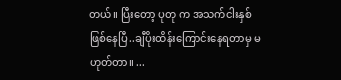တယ်။ ပြီးတော့ ပုတု က အသက်ငါးနှစ်ဖြစ်နေပြီ..ချီပိုးထိန်းကြောင်းနေရတာမှ မဟုတ်တာ။ ...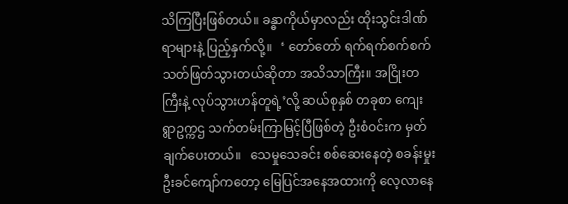သိကြပြီးဖြစ်တယ်။ ခန္ဓာကိုယ်မှာလည်း ထိုးသွင်းဒါဏ်ရာများနဲ့ ပြည့်နှက်လို့။   ‘ တော်တော် ရက်ရက်စက်စက် သတ်ဖြတ်သွားတယ်ဆိုတာ အသိသာကြီး။ အငြိုးတကြီးနဲ့ လုပ်သွားဟန်တူရဲ့’လို့ ဆယ်စုနှစ် တခုစာ ကျေးရွာဥက္ကဌ သက်တမ်းကြာမြင့်ပြီဖြစ်တဲ့ ဦးစံဝင်းက မှတ်ချက်ပေးတယ်။   သေမှုသေခင်း စစ်ဆေးနေတဲ့ စခန်းမှုး ဦးခင်ကျော်ကတော့ မြေပြင်အနေအထားကို လေ့လာနေ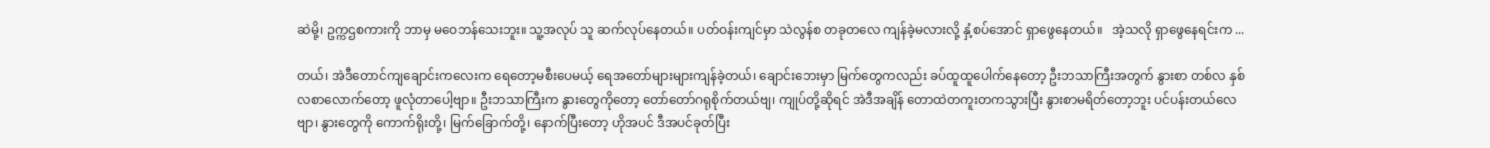ဆဲမို့၊ ဥက္ကဌစကားကို ဘာမှ မဝေဘန်သေးဘူး။ သူ့အလုပ် သူ ဆက်လုပ်နေတယ်။ ပတ်ဝန်းကျင်မှာ သဲလွန်စ တခုတလေ ကျန်ခဲ့မလားလို့ နှံ့စပ်အောင် ရှာဖွေနေတယ်။   အဲ့သလို ရှာဖွေနေရင်းက ...

တယ်၊ အဲဒီတောင်ကျချောင်းကလေးက ရေတော့မစီးပေမယ့် ရေအတော်များများကျန်ခဲ့တယ်၊ ချောင်းဘေးမှာ မြက်တွေကလည်း ခပ်ထူထူပေါက်နေတော့ ဦးဘသာကြီးအတွက် နွားစာ တစ်လ နှစ်လစာလောက်တော့ ဖူလုံတာပေါ့ဗျာ။ ဦးဘသာကြီးက နွားတွေကိုတော့ တော်တော်ဂရုစိုက်တယ်ဗျ၊ ကျုပ်တို့ဆိုရင် အဲဒီအချိန် တောထဲတကူးတကသွားပြီး နွားစာမရိတ်တော့ဘူး ပင်ပန်းတယ်လေဗျာ၊ နွားတွေကို ကောက်ရိုးတို့၊ မြက်ခြောက်တို့၊ နောက်ပြီးတော့ ဟိုအပင် ဒီအပင်ခုတ်ပြီး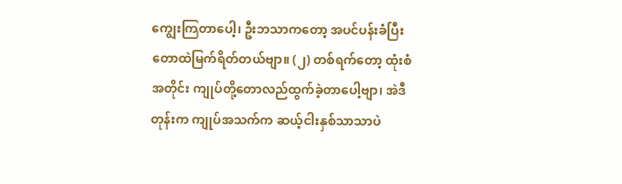ကျွေးကြတာပေါ့၊ ဦးဘသာကတော့ အပင်ပန်းခံပြီး တောထဲမြက်ရိတ်တယ်ဗျာ။ (၂) တစ်ရက်တော့ ထုံးစံအတိုင်း ကျုပ်တို့တောလည်ထွက်ခဲ့တာပေါ့ဗျာ၊ အဲဒီတုန်းက ကျုပ်အသက်က ဆယ့်ငါးနှစ်သာသာပဲ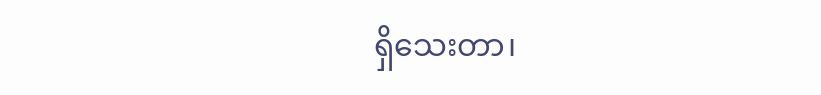ရှိသေးတာ၊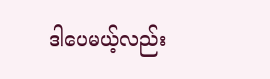ဒါပေမယ့်လည်း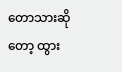တောသားဆိုတော့ ထွား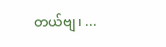တယ်ဗျ၊ ...